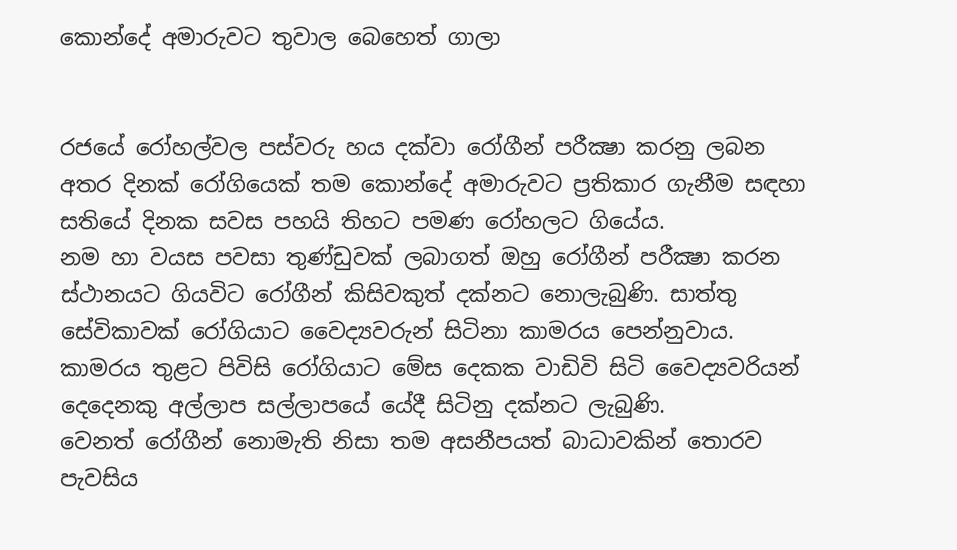කොන්දේ අමාරුවට තුවාල බෙහෙත් ගාලා


රජයේ රෝහල්වල පස්වරු හය දක්වා රෝගීන් පරීක්‍ෂා කරනු ලබන අතර දිනක් රෝගියෙක් තම කොන්දේ අමාරුවට ප්‍රතිකාර ගැනීම සඳහා සතියේ දිනක සවස පහයි තිහට පමණ රෝහලට ගියේය.
නම හා වයස පවසා තුණ්ඩුවක් ලබාගත් ඔහු රෝගීන් පරීක්‍ෂා කරන ස්ථානයට ගියවිට රෝගීන් කිසිවකුත් දක්නට නොලැබුණි. සාත්තු සේවිකාවක් රෝගියාට වෛද්‍යවරුන් සිටිනා කාමරය පෙන්නුවාය. කාමරය තුළට පිවිසි රෝගියාට මේස දෙකක වාඩිවි සිටි වෛද්‍යවරියන් දෙදෙනකු අල්ලාප සල්ලාපයේ යේදී සිටිනු දක්නට ලැබුණි.
වෙනත් රෝගීන් නොමැති නිසා තම අසනීපයත් බාධාවකින් තොරව පැවසිය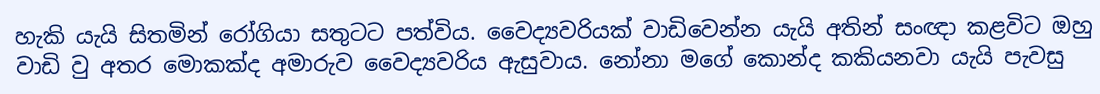හැකි යැයි සිතමින් රෝගියා සතුටට පත්විය. වෛද්‍යවරියක් වාඩිවෙන්න යැයි අතින් සංඥා කළවිට ඔහු වාඩි වු අතර මොකක්ද අමාරුව වෛද්‍යවරිය ඇසුවාය. නෝනා මගේ කොන්ද කකියනවා යැයි පැවසු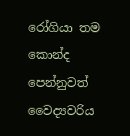රෝගියා තම කොන්ද පෙන්නුවත් වෛද්‍යවරිය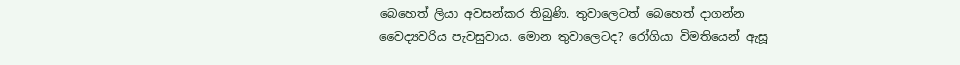බෙහෙත් ලියා අවසන්කර තිබුණි. තුවාලෙටත් බෙහෙත් දාගන්න වෛද්‍යවරිය පැවසුවාය. මොන තුවාලෙටද? රෝගියා විමතියෙන් ඇසූ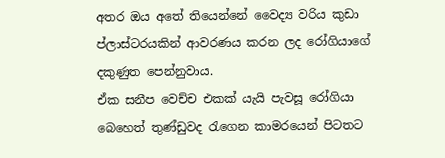අතර ඔය අතේ තියෙන්නේ වෛද්‍ය වරිය කුඩා ප්ලාස්ටරයකින් ආවරණය කරන ලද රෝගියාගේ දකුණුත පෙන්නුවාය.
ඒක සනීප වෙච්ච එකක් යැයි පැවසූ රෝගියා බෙහෙත් තුණ්ඩුවද රැගෙන කාමරයෙන් පිටතට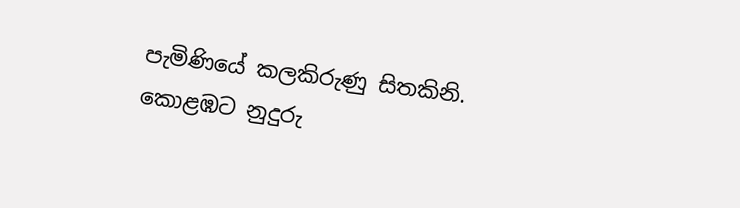පැමිණියේ කලකිරුණු සිතකිනි. කොළඹට නුදුරු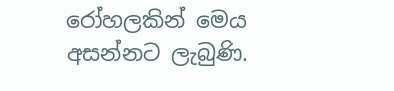රෝහලකින් මෙය අසන්නට ලැබුණි.